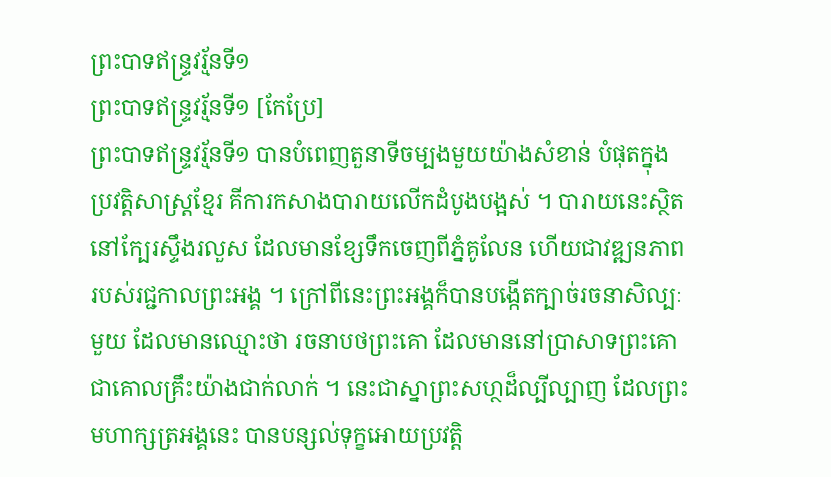ព្រះបាទឥន្រ្ទវរ្ម័នទី១
ព្រះបាទឥន្រ្ទវរ្ម័នទី១ [កែប្រែ]
ព្រះបាទឥន្រ្ទវរ្ម័នទី១ បានបំពេញតួនាទីចម្បងមួយយ៉ាងសំខាន់ បំផុតក្នុងប្រវត្តិសាស្រ្តខ្មែរ គីការកសាងបារាយលើកដំបូងបង្អស់ ។ បារាយនេះស្ថិតនៅក្បែរស្ទឹងរលួស ដែលមានខ្សែទឹកចេញពីភ្នំគូលែន ហើយជាវឌ្ឍនភាពរបស់រជ្ជកាលព្រះអង្គ ។ ក្រៅពីនេះព្រះអង្គក៏បានបង្កើតក្បាច់រចនាសិល្បៈមួយ ដែលមានឈ្មោះថា រចនាបថព្រះគោ ដែលមាននៅប្រាសាទព្រះគោជាគោលគ្រឹះយ៉ាងជាក់លាក់ ។ នេះជាស្នាព្រះសហ្ថដ៏ល្បីល្បាញ ដែលព្រះមហាក្សត្រអង្គនេះ បានបន្សល់ទុក្ខអោយប្រវត្តិ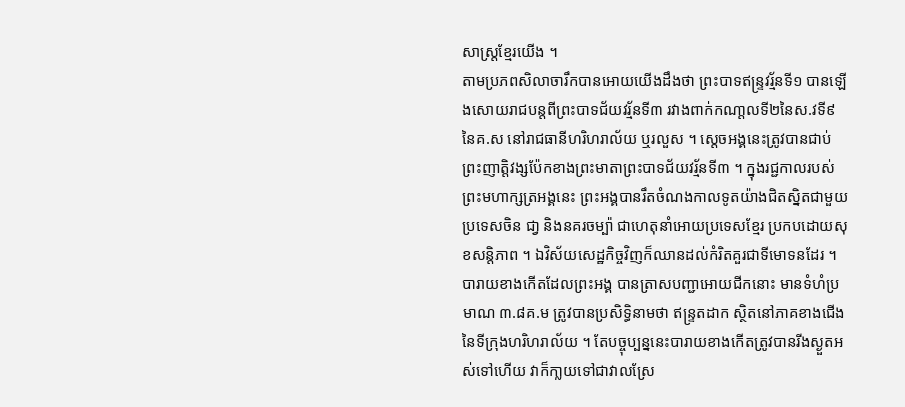សាស្ត្រខ្មែរយើង ។
តាមប្រភពសិលាចារឹកបានអោយយើងដឹងថា ព្រះបាទឥន្ទ្រវរ្ម័នទី១ បានឡើងសោយរាជបន្តពីព្រះបាទជ័យវរ្ម័នទី៣ រវាងពាក់កណា្ដលទី២នៃស.វទី៩នៃគ.ស នៅរាជធានីហរិហរាល័យ ឬរលួស ។ ស្តេចអង្គនេះត្រូវបានជាប់ព្រះញាត្តិវង្សប៉ែកខាងព្រះមាតាព្រះបាទជ័យវរ្ម័នទី៣ ។ ក្នុងរជ្ជកាលរបស់ព្រះមហាក្សត្រអង្គនេះ ព្រះអង្គបានរឹតចំណងកាលទូតយ៉ាងជិតស្និតជាមួយប្រទេសចិន ជា្វ និងនគរចម្ប៉ា ជាហេតុនាំអោយប្រទេសខ្មែរ ប្រកបដោយសុខសន្តិភាព ។ ឯវិស័យសេដ្ឋកិច្ចវិញក៏ឈានដល់កំរិតគួរជាទីមោទនដែរ ។
បារាយខាងកើតដែលព្រះអង្គ បានត្រាសបញ្ជាអោយជីកនោះ មានទំហំប្រមាណ ៣.៨គ.ម ត្រូវបានប្រសិទ្ធិនាមថា ឥន្រ្ទតដាក ស្ថិតនៅភាគខាងជើងនៃទីក្រុងហរិហរាល័យ ។ តែបច្ចុប្បន្ននេះបារាយខាងកើតត្រូវបានរីងស្ងួតអស់ទៅហើយ វាក៏កា្លយទៅជាវាលស្រែ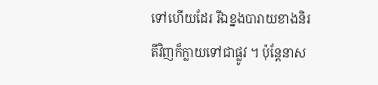ទៅហើយដែរ រីឯខ្នងបារាយខាងនិរតីវិញក៏ក្លាយទៅជាផ្លូវ ។ ប៉ុន្តែនាស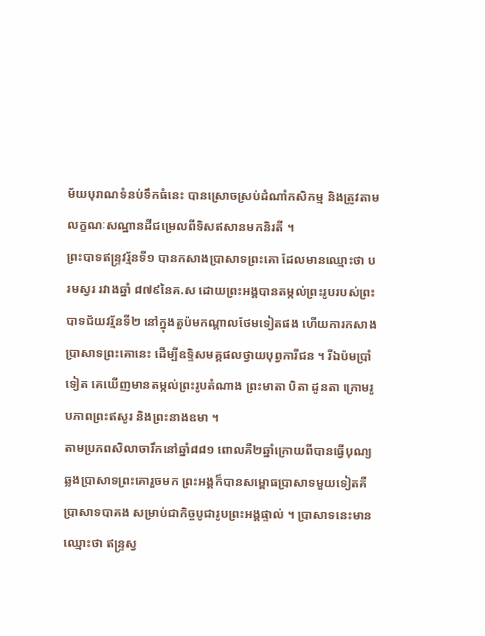ម័យបុរាណទំនប់ទឹកធំនេះ បានស្រោចស្រប់ដំណាំកសិកម្ម និងត្រូវតាមលក្ខណៈសណ្ឋានដីជម្រេលពីទិសឥសានមកនិរតី ។
ព្រះបាទឥន្រ្ទវរ្ម័នទី១ បានកសាងប្រាសាទព្រះគោ ដែលមានឈ្មោះថា បរមស្វរ រវាងឆ្នាំ ៨៧៩នៃគ.ស ដោយព្រះអង្គបានតម្កល់ព្រះរូបរបស់ព្រះបាទជ័យវរ្ម័នទី២ នៅក្នុងតួប៉មកណ្ដាលថែមទៀតផង ហើយការកសាងប្រាសាទព្រះគោនេះ ដើម្បីឧទិ្ទសមគ្គផលថ្វាយបុព្វការីជន ។ រីឯប៉មប្រាំទៀត គេឃើញមានតម្កល់ព្រះរូបតំណាង ព្រះមាតា បិតា ដូនតា ក្រោមរូបភាពព្រះឥសូរ និងព្រះនាងឧមា ។
តាមប្រភពសិលាចារឹកនៅឆ្នាំ៨៨១ ពោលគឺ២ឆ្នាំក្រោយពីបានធ្វើបុណ្យឆ្លងប្រាសាទព្រះគោរួចមក ព្រះអង្គក៏បានសម្ពោធប្រាសាទមួយទៀតគឺ ប្រាសាទបាគង សម្រាប់ជាកិច្ចបូជារូបព្រះអង្គផ្ទាល់ ។ ប្រាសាទនេះមានឈ្មោះថា ឥន្រ្ទស្វ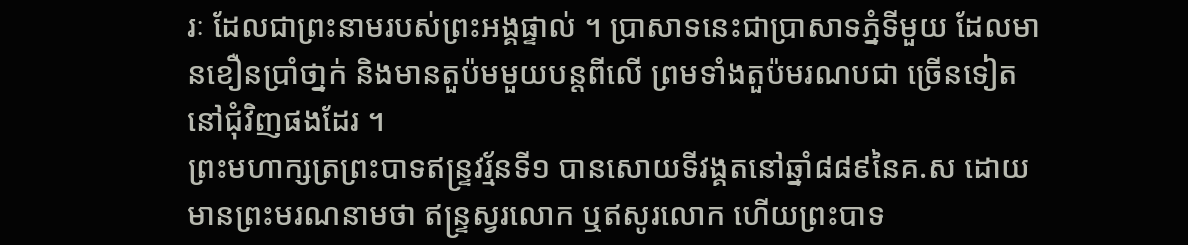រៈ ដែលជាព្រះនាមរបស់ព្រះអង្គផ្ទាល់ ។ ប្រាសាទនេះជាប្រាសាទភ្នំទីមួយ ដែលមានខឿនប្រាំថា្នក់ និងមានតួប៉មមួយបន្តពីលើ ព្រមទាំងតួប៉មរណបជា ច្រើនទៀតនៅជុំវិញផងដែរ ។
ព្រះមហាក្សត្រព្រះបាទឥន្រ្ទវរ្ម័នទី១ បានសោយទីវង្គតនៅឆ្នាំ៨៨៩នៃគ.ស ដោយមានព្រះមរណនាមថា ឥន្រ្ទស្វរលោក ឬឥសូរលោក ហើយព្រះបាទ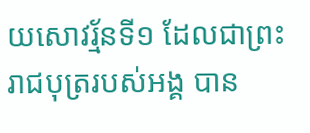យសោវរ្ម័នទី១ ដែលជាព្រះរាជបុត្ររបស់អង្គ បាន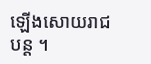ឡើងសោយរាជបន្ត ។